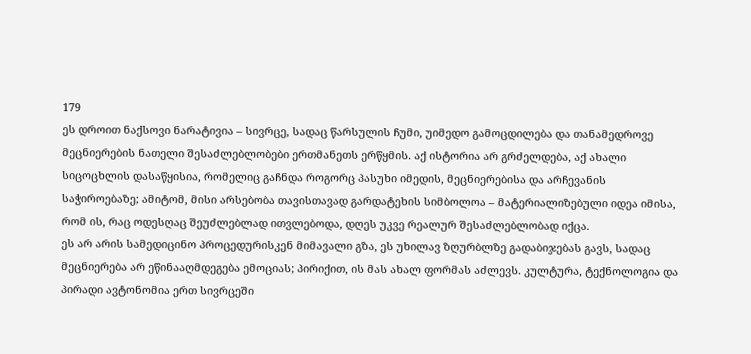179
ეს დროით ნაქსოვი ნარატივია – სივრცე, სადაც წარსულის ჩუმი, უიმედო გამოცდილება და თანამედროვე მეცნიერების ნათელი შესაძლებლობები ერთმანეთს ერწყმის. აქ ისტორია არ გრძელდება, აქ ახალი სიცოცხლის დასაწყისია, რომელიც გაჩნდა როგორც პასუხი იმედის, მეცნიერებისა და არჩევანის საჭიროებაზე; ამიტომ, მისი არსებობა თავისთავად გარდატეხის სიმბოლოა – მატერიალიზებული იდეა იმისა, რომ ის, რაც ოდესღაც შეუძლებლად ითვლებოდა, დღეს უკვე რეალურ შესაძლებლობად იქცა.
ეს არ არის სამედიცინო პროცედურისკენ მიმავალი გზა, ეს უხილავ ზღურბლზე გადაბიჯებას გავს, სადაც მეცნიერება არ ეწინააღმდეგება ემოციას; პირიქით, ის მას ახალ ფორმას აძლევს. კულტურა, ტექნოლოგია და პირადი ავტონომია ერთ სივრცეში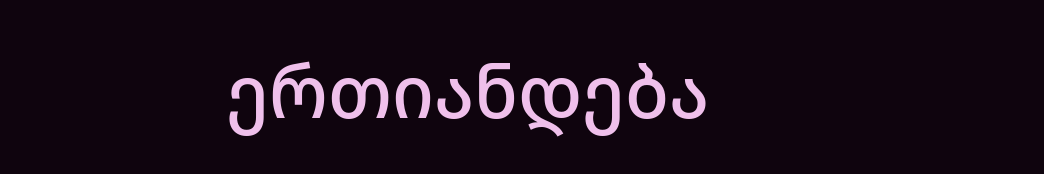ერთიანდება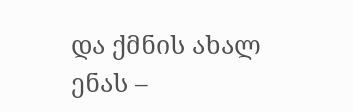და ქმნის ახალ ენას –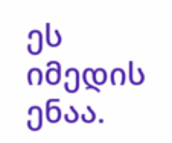ეს იმედის ენაა.